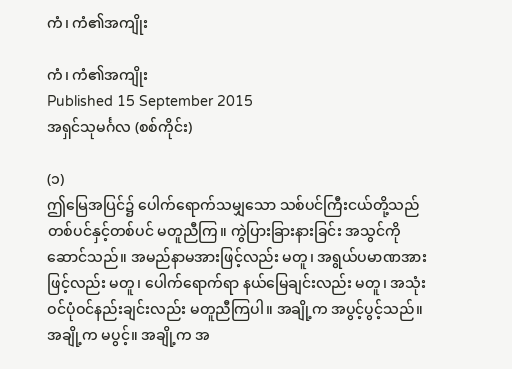ကံ၊ ကံ၏အကျိုး

ကံ၊ ကံ၏အကျိုး
Published 15 September 2015
အရှင်သုမင်္ဂလ (စစ်ကိုင်း)

(၁)
ဤမြေအပြင်၌ ပေါက်ရောက်သမျှသော သစ်ပင်ကြီးငယ်တို့သည် တစ်ပင်နှင့်တစ်ပင် မတူညီကြ။ ကွဲပြားခြားနားခြင်း အသွင်ကိုဆောင်သည်။ အမည်နာမအားဖြင့်လည်း မတူ၊ အရွယ်ပမာဏအားဖြင့်လည်း မတူ၊ ပေါက်ရောက်ရာ နယ်မြေချင်းလည်း မတူ၊ အသုံးဝင်ပုံဝင်နည်းချင်းလည်း မတူညီကြပါ။ အချို့က အပွင့်ပွင့်သည်။ အချို့က မပွင့်။ အချို့က အ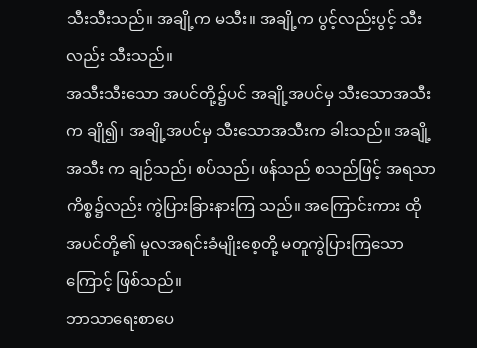သီးသီးသည်။ အချို့က မသီး။ အချို့က ပွင့်လည်းပွင့် သီးလည်း သီးသည်။
အသီးသီးသော အပင်တို့၌ပင် အချို့အပင်မှ သီးသောအသီးက ချို၍၊ အချို့အပင်မှ သီးသောအသီးက ခါးသည်။ အချို့အသီး က ချဉ်သည်၊ စပ်သည်၊ ဖန်သည် စသည်ဖြင့် အရသာကိစ္စ၌လည်း ကွဲပြားခြားနားကြ သည်။ အကြောင်းကား ထိုအပင်တို့၏ မူလအရင်းခံမျိုးစေ့တို့ မတူကွဲပြားကြသောကြောင့် ဖြစ်သည်။
ဘာသာရေးစာပေ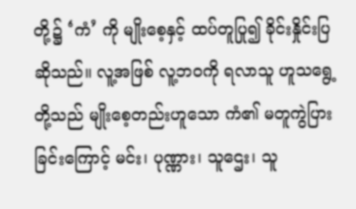တို့၌ ‘ကံ’ ကို မျိုးစေ့နှင့် ထပ်တူပြု၍ ခိုင်းနှိုင်းပြဆိုသည်။ လူ့အဖြစ် လူ့ဘဝကို ရလာသူ ဟူသရွေ့တို့သည် မျိုးစေ့တည်းဟူသော ကံ၏ မတူကွဲပြားခြင်းကြောင့် မင်း၊ ပုဏ္ဏား၊ သူဌေး၊ သူ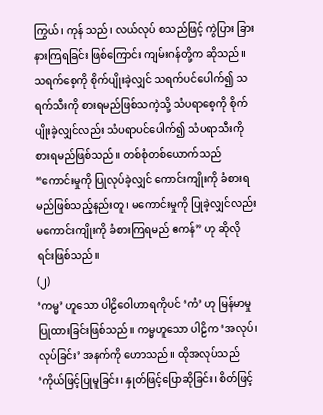ကြွယ်၊ ကုန် သည်၊ လယ်လုပ် စသည်ဖြင့် ကွဲပြား ခြားနားကြရခြင်း ဖြစ်ကြောင်း ကျမ်းဂန်တို့က ဆိုသည်။ သရက်စေ့ကို စိုက်ပျိုးခဲ့လျှင် သရက်ပင်ပေါက်၍ သရက်သီးကို စားရမည်ဖြစ်သကဲ့သို့ သံပရာစေ့ကို စိုက်ပျိုးခဲ့လျှင်လည်း သံပရာပင်ပေါက်၍ သံပရာသီးကို စားရမည်ဖြစ်သည်။ တစ်စုံတစ်ယောက်သည် “ကောင်းမှုကို ပြုလုပ်ခဲ့လျှင် ကောင်းကျိုးကို ခံစားရမည်ဖြစ်သည့်နည်းတူ၊ မကောင်းမှုကို ပြုခဲ့လျှင်လည်း မကောင်းကျိုးကို ခံစားကြရမည် ဧကန်” ဟု ဆိုလိုရင်းဖြစ်သည်။
(၂)
‘ကမ္မ’ ဟူသော ပါဠိဝေါဟာရကိုပင် ‘ကံ’ ဟု မြန်မာမှု ပြုထားခြင်းဖြစ်သည်။ ကမ္မဟူသော ပါဠိက ‘အလုပ်၊ လုပ်ခြင်း’ အနက်ကို ဟောသည်။ ထိုအလုပ်သည် ‘ကိုယ်ဖြင့်ပြုမူခြင်း၊ နှုတ်ဖြင့်ပြောဆိုခြင်း၊ စိတ်ဖြင့်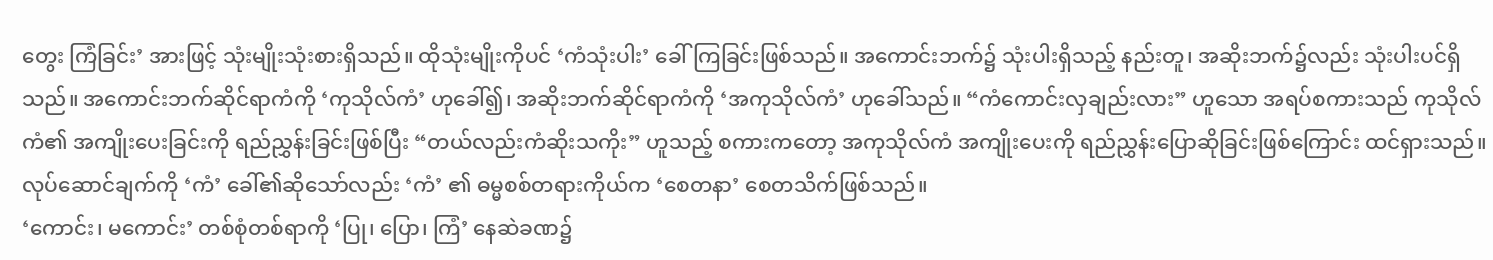တွေး ကြံခြင်း’ အားဖြင့် သုံးမျိုးသုံးစားရှိသည်။ ထိုသုံးမျိုးကိုပင် ‘ကံသုံးပါး’ ခေါ်ကြခြင်းဖြစ်သည်။ အကောင်းဘက်၌ သုံးပါးရှိသည့် နည်းတူ၊ အဆိုးဘက်၌လည်း သုံးပါးပင်ရှိသည်။ အကောင်းဘက်ဆိုင်ရာကံကို ‘ကုသိုလ်ကံ’ ဟုခေါ်၍၊ အဆိုးဘက်ဆိုင်ရာကံကို ‘အကုသိုလ်ကံ’ ဟုခေါ်သည်။ “ကံကောင်းလှချည်းလား” ဟူသော အရပ်စကားသည် ကုသိုလ်ကံ၏ အကျိုးပေးခြင်းကို ရည်ညွှန်းခြင်းဖြစ်ပြီး “တယ်လည်းကံဆိုးသကိုး” ဟူသည့် စကားကတော့ အကုသိုလ်ကံ အကျိုးပေးကို ရည်ညွှန်းပြောဆိုခြင်းဖြစ်ကြောင်း ထင်ရှားသည်။
လုပ်ဆောင်ချက်ကို ‘ကံ’ ခေါ်၏ဆိုသော်လည်း ‘ကံ’ ၏ ဓမ္မစစ်တရားကိုယ်က ‘စေတနာ’ စေတသိက်ဖြစ်သည်။
‘ကောင်း၊ မကောင်း’ တစ်စုံတစ်ရာကို ‘ပြု၊ ပြော၊ ကြံ’ နေဆဲခဏ၌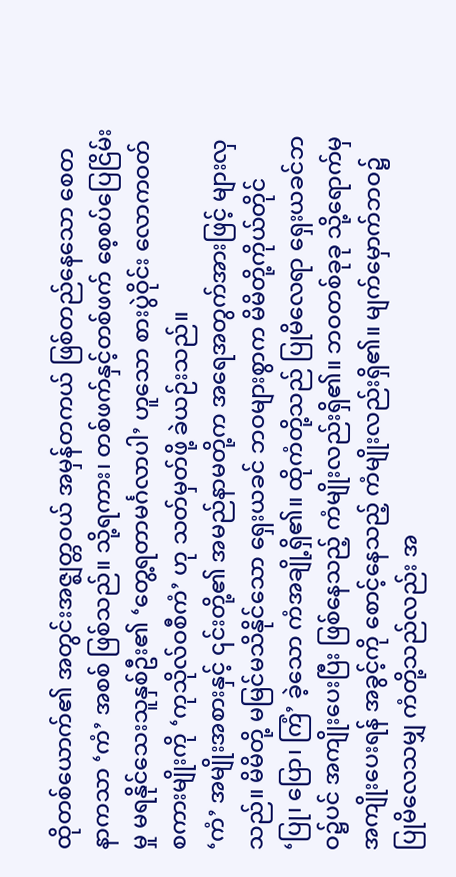ထိုတစ်ယောက်၏ အတွင်းအဇ္ဈတ္တဝယ် အမှန်တကယ် ဖြစ်တည်နေသော စေတနာကသာ ‘ကံ’ အစစ် ဖြစ်သည်။ သို့ရကား၊ တစ်ဖက်နှင့်တစ်ဖက် စေ့စပ်ပြေငြိမ်းမှု မရနိုင်သေးသူနှစ်ဦး၏ ‘တွေ့ရတာမင်္ဂလာပါ’ ဟူသော စားပွဲဝိုင်း လောကဝတ် စကားမျိုးကို ‘ကုသိုလ်ဝစီကံ’ ဟု သတ်မှတ်ဖို့ ခဲယဉ်းသည်။
‘ကံ’ အမျိုးအစားနှင့် ၎င်းတို့၏ အမည်နာမတို့က အရေအတွက်အားဖြင့် များလှသည်။ မိမိတို့ မမြင်မသိနိုင်သော ရှေးယခင် ဘဝများစွာက မိမိတို့ကိုယ်တိုင် ‘ပြု၊ ပြော၊ ကြံ’ ခဲ့သော ကံအချို့ရှိ၏။ ထိုကံတို့သည် ပြုမိလေရာ ရှေးယခင်ဘဝ၌ပင် အကျိုးပေးပြီး ဖြစ်နေသည့် ကံမျိုးလည်းရှိ၏။ ဘဝတစ်ခုခု သို့ရောက်မှ အကျိုးပေးရန် အခွင့်ကို စောင့်နေသည့် ကံမျိုးလည်းရှိ၏။ မျက်မှောက်ဘဝ၌ ပြုမိလေသမျှ ကံတို့သည်လည်း အ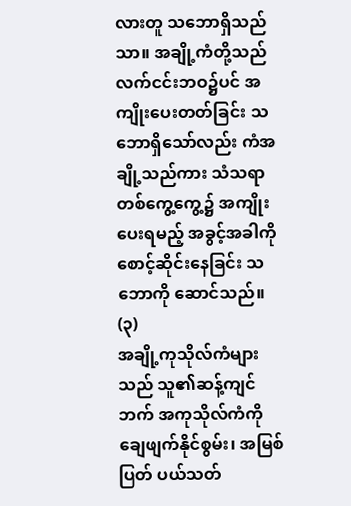လားတူ သဘောရှိသည်သာ။ အချို့ကံတို့သည် လက်ငင်းဘဝ၌ပင် အကျိုးပေးတတ်ခြင်း သဘောရှိသော်လည်း ကံအချို့သည်ကား သံသရာတစ်ကွေ့ကွေ့၌ အကျိုးပေးရမည့် အခွင့်အခါကို စောင့်ဆိုင်းနေခြင်း သဘောကို ဆောင်သည်။
(၃)
အချို့ကုသိုလ်ကံများသည် သူ၏ဆန့်ကျင်ဘက် အကုသိုလ်ကံကို ချေဖျက်နိုင်စွမ်း၊ အမြစ်ပြတ် ပယ်သတ်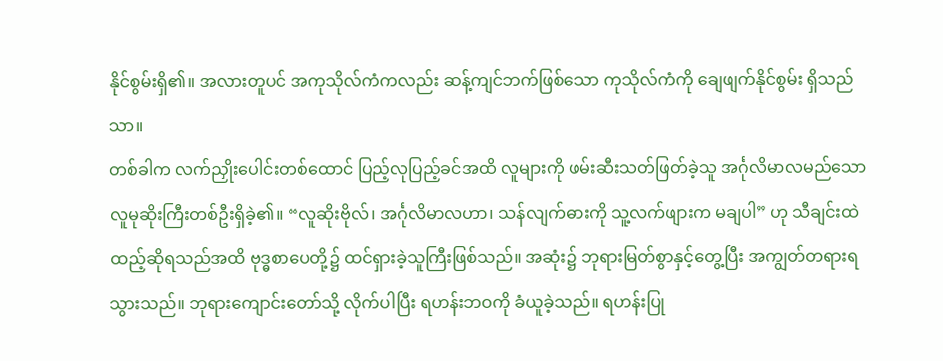နိုင်စွမ်းရှိ၏။ အလားတူပင် အကုသိုလ်ကံကလည်း ဆန့်ကျင်ဘက်ဖြစ်သော ကုသိုလ်ကံကို ချေဖျက်နိုင်စွမ်း ရှိသည်သာ။
တစ်ခါက လက်ညှိုးပေါင်းတစ်ထောင် ပြည့်လုပြည့်ခင်အထိ လူများကို ဖမ်းဆီးသတ်ဖြတ်ခဲ့သူ အင်္ဂုလိမာလမည်သော လူမုဆိုးကြီးတစ်ဦးရှိခဲ့၏။ “လူဆိုးဗိုလ်၊ အင်္ဂုလိမာလဟာ၊ သန်လျက်ဓားကို သူ့လက်ဖျားက မချပါ” ဟု သီချင်းထဲ ထည့်ဆိုရသည်အထိ ဗုဒ္ဓစာပေတို့၌ ထင်ရှားခဲ့သူကြီးဖြစ်သည်။ အဆုံး၌ ဘုရားမြတ်စွာနှင့်တွေ့ပြီး အကျွတ်တရားရသွားသည်။ ဘုရားကျောင်းတော်သို့ လိုက်ပါပြီး ရဟန်းဘဝကို ခံယူခဲ့သည်။ ရဟန်းပြု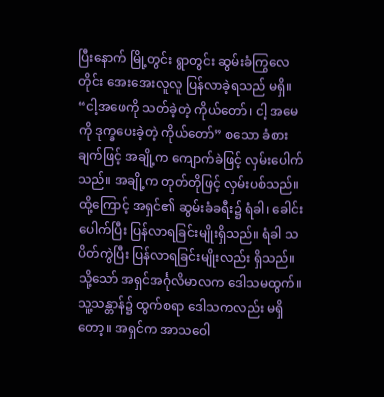ပြီးနောက် မြို့တွင်း ရွာတွင်း ဆွမ်းခံကြွလေတိုင်း အေးအေးလူလူ ပြန်လာခဲ့ရသည် မရှိ။ “ငါ့အဖေကို သတ်ခဲ့တဲ့ ကိုယ်တော်၊ ငါ့ အမေကို ဒုက္ခပေးခဲ့တဲ့ ကိုယ်တော်” စသော ခံစားချက်ဖြင့် အချို့က ကျောက်ခဲဖြင့် လှမ်းပေါက်သည်။ အချို့က တုတ်တိုဖြင့် လှမ်းပစ်သည်။ ထို့ကြောင့် အရှင်၏ ဆွမ်းခံခရီး၌ ရံခါ၊ ခေါင်းပေါက်ပြီး ပြန်လာရခြင်းမျိုးရှိသည်။ ရံခါ သပိတ်ကွဲပြီး ပြန်လာရခြင်းမျိုးလည်း ရှိသည်။ သို့သော် အရှင်အင်္ဂုလိမာလက ဒေါသမထွက်။ သူ့သန္တာန်၌ ထွက်စရာ ဒေါသကလည်း မရှိတော့။ အရှင်က အာသဝေါ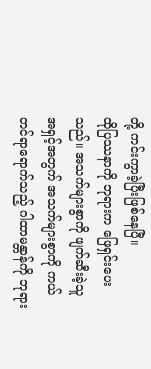တို့ ကင်းကွာခဲ့ပြီးဖြစ်နေပြီ။
ထိုပြဿနာကို ဘုရားက ဖြေရှင်းပေးသည်။ အသက်များစွာကို ဖျက်ဆီးခဲ့သူ အရှင့်အတွက် အသက်များစွာကို ကယ်တင်ရာရောက်သည့် ဂါထာမန္တာန်ကို ဘုရား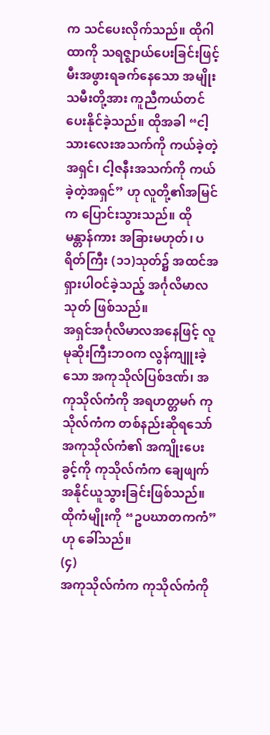က သင်ပေးလိုက်သည်။ ထိုဂါထာကို သရဇ္ဈာယ်ပေးခြင်းဖြင့် မီးအဖွားရခက်နေသော အမျိုးသမီးတို့အား ကူညီကယ်တင်ပေးနိုင်ခဲ့သည်။ ထိုအခါ “ငါ့သားလေးအသက်ကို ကယ်ခဲ့တဲ့ အရှင်၊ ငါ့ဇနီးအသက်ကို ကယ်ခဲ့တဲ့အရှင်” ဟု လူတို့၏အမြင်က ပြောင်းသွားသည်။ ထို မန္တာန်ကား အခြားမဟုတ်၊ ပရိတ်ကြီး (၁၁)သုတ်၌ အထင်အရှားပါဝင်ခဲ့သည့် အင်္ဂုလိမာလသုတ် ဖြစ်သည်။
အရှင်အင်္ဂုလိမာလအနေဖြင့် လူမုဆိုးကြီးဘဝက လွန်ကျူးခဲ့သော အကုသိုလ်ပြစ်ဒဏ်၊ အကုသိုလ်ကံကို အရဟတ္တမဂ် ကုသိုလ်ကံက တစ်နည်းဆိုရသော် အကုသိုလ်ကံ၏ အကျိုးပေးခွင့်ကို ကုသိုလ်ကံက ချေဖျက်အနိုင်ယူသွားခြင်းဖြစ်သည်။ ထိုကံမျိုးကို “ဥပဃာတကကံ” ဟု ခေါ်သည်။
(၄)
အကုသိုလ်ကံက ကုသိုလ်ကံကို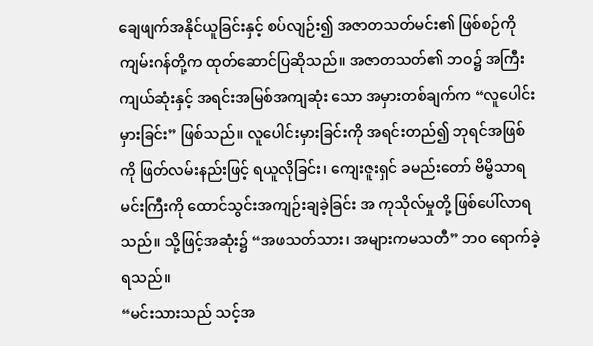ချေဖျက်အနိုင်ယူခြင်းနှင့် စပ်လျဉ်း၍ အဇာတသတ်မင်း၏ ဖြစ်စဉ်ကို ကျမ်းဂန်တို့က ထုတ်ဆောင်ပြဆိုသည်။ အဇာတသတ်၏ ဘဝ၌ အကြီးကျယ်ဆုံးနှင့် အရင်းအမြစ်အကျဆုံး သော အမှားတစ်ချက်က “လူပေါင်းမှားခြင်း” ဖြစ်သည်။ လူပေါင်းမှားခြင်းကို အရင်းတည်၍ ဘုရင်အဖြစ်ကို ဖြတ်လမ်းနည်းဖြင့် ရယူလိုခြင်း၊ ကျေးဇူးရှင် ခမည်းတော် ဗိမ္ဗိသာရမင်းကြီးကို ထောင်သွင်းအကျဉ်းချခဲ့ခြင်း အ ကုသိုလ်မှုတို့ ဖြစ်ပေါ်လာရသည်။ သို့ဖြင့်အဆုံး၌ “အဖသတ်သား၊ အများကမသတီ” ဘ၀ ရောက်ခဲ့ရသည်။
“မင်းသားသည် သင့်အ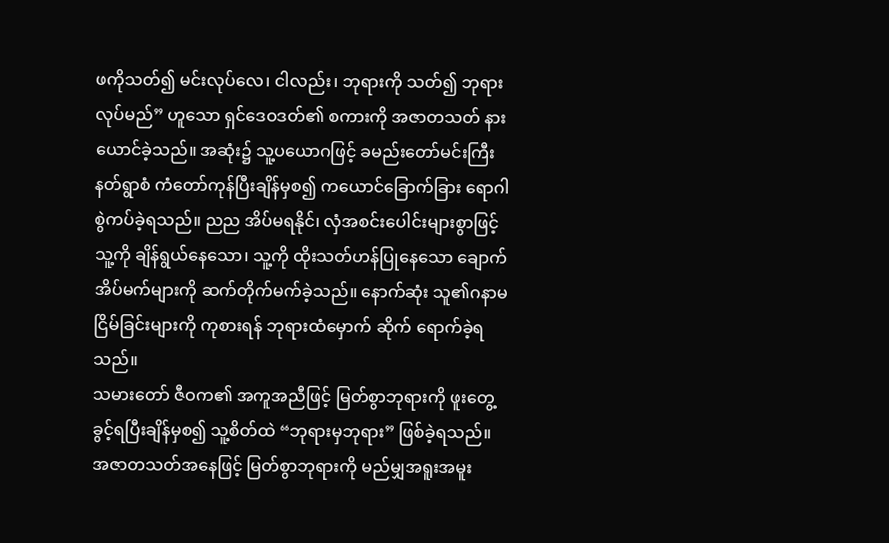ဖကိုသတ်၍ မင်းလုပ်လေ၊ ငါလည်း၊ ဘုရားကို သတ်၍ ဘုရားလုပ်မည်” ဟူသော ရှင်ဒေဝဒတ်၏ စကားကို အဇာတသတ် နားယောင်ခဲ့သည်။ အဆုံး၌ သူ့ပယောဂဖြင့် ခမည်းတော်မင်းကြီး နတ်ရွာစံ ကံတော်ကုန်ပြီးချိန်မှစ၍ ကယောင်ခြောက်ခြား ရောဂါစွဲကပ်ခဲ့ရသည်။ ညည အိပ်မရနိုင်၊ လှံအစင်းပေါင်းများစွာဖြင့် သူ့ကို ချိန်ရွယ်နေသော၊ သူ့ကို ထိုးသတ်ဟန်ပြုနေသော ချောက်အိပ်မက်များကို ဆက်တိုက်မက်ခဲ့သည်။ နောက်ဆုံး သူ၏ဂနာမငြိမ်ခြင်းများကို ကုစားရန် ဘုရားထံမှောက် ဆိုက် ရောက်ခဲ့ရသည်။
သမားတော် ဇီဝက၏ အကူအညီဖြင့် မြတ်စွာဘုရားကို ဖူးတွေ့ခွင့်ရပြီးချိန်မှစ၍ သူ့စိတ်ထဲ “ဘုရားမှဘုရား” ဖြစ်ခဲ့ရသည်။ အဇာတသတ်အနေဖြင့် မြတ်စွာဘုရားကို မည်မျှအရူးအမူး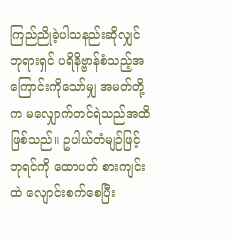ကြည်ညိုခဲ့ပါသနည်းဆိုလျှင် ဘုရားရှင် ပရိနိဗ္ဗာန်စံသည့်အကြောင်းကိုသော်မျှ အမတ်တို့က မလျှောက်တင်ရဲသည်အထိ ဖြစ်သည်။ ဥပါယ်တံမျဉ်ဖြင့် ဘုရင်ကို ထောပတ် စားကျင်းထဲ လျောင်းစက်စေပြီး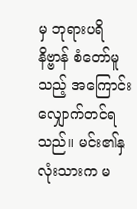မှ ဘုရားပရိနိဗ္ဗာန် စံတော်မူသည့် အကြောင်း လျှောက်တင်ရသည်။ မင်း၏နှလုံးသားက မ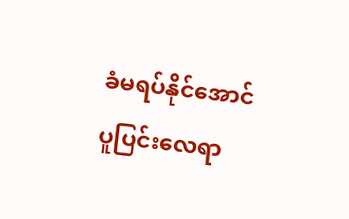ခံမရပ်နိုင်အောင် ပူပြင်းလေရာ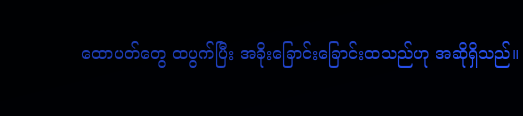ထောပတ်တွေ ထပွက်ပြီး အခိုးခြောင်းခြောင်းထသည်ဟု အဆိုရှိသည်။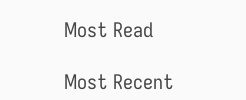Most Read

Most Recent